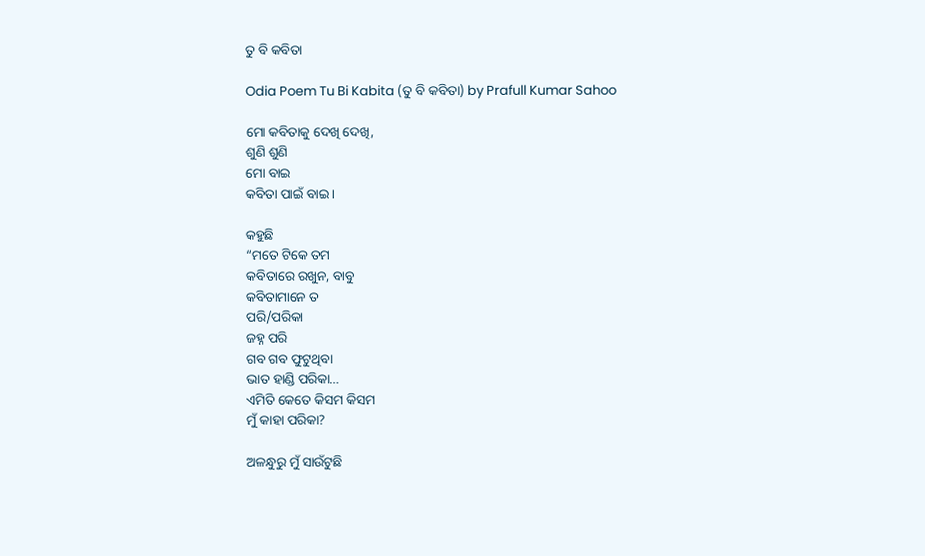ତୁ ବି କବିତା

Odia Poem Tu Bi Kabita (ତୁ ବି କବିତା) by Prafull Kumar Sahoo

ମୋ କବିତାକୁ ଦେଖି ଦେଖି,
ଶୁଣି ଶୁଣି
ମୋ ବାଇ
କବିତା ପାଇଁ ବାଇ ।

କହୁଛି
“ମତେ ଟିକେ ତମ
କବିତାରେ ରଖୁନ, ବାବୁ
କବିତାମାନେ ତ
ପରି/ପରିକା
ଜହ୍ନ ପରି
ଗବ ଗବ ଫୁଟୁଥିବା
ଭାତ ହାଣ୍ଡି ପରିକା…
ଏମିତି କେତେ କିସମ କିସମ
ମୁଁ କାହା ପରିକା?

ଅଳନ୍ଧୁରୁ ମୁଁ ସାଉଁଟୁଛି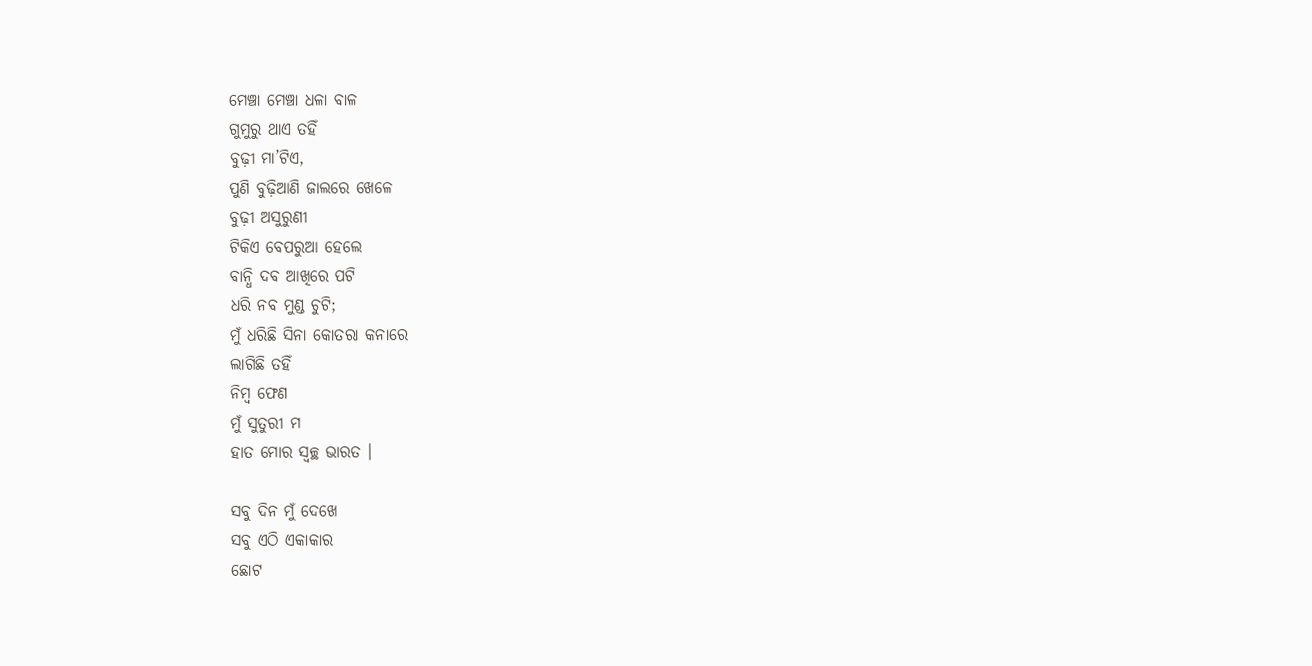ମେଞ୍ଚା ମେଞ୍ଚା ଧଳା ବାଳ
ଗୁମୁରୁ ଥାଏ ତହିଁ
ବୁଢ଼ୀ ମା’ଟିଏ,
ପୁଣି ବୁଢ଼ିଆଣି ଜାଲରେ ଖେଳେ
ବୁଢ଼ୀ ଅସୁରୁଣୀ
ଟିକିଏ ବେପରୁଆ ହେଲେ
ବାନ୍ଧି ଦବ ଆଖିରେ ପଟି
ଧରି ନବ ମୁଣ୍ଡ ଚୁଟି;
ମୁଁ ଧରିଛି ସିନା କୋତରା କନାରେ
ଲାଗିଛି ତହିଁ
ନିମ୍ବ ଫେଣ
ମୁଁ ସୁତୁରୀ ମ
ହାତ ମୋର ସ୍ୱଚ୍ଛ ଭାରତ ।

ସବୁ ଦିନ ମୁଁ ଦେଖେ
ସବୁ ଏଠି ଏକାକାର
ଛୋଟ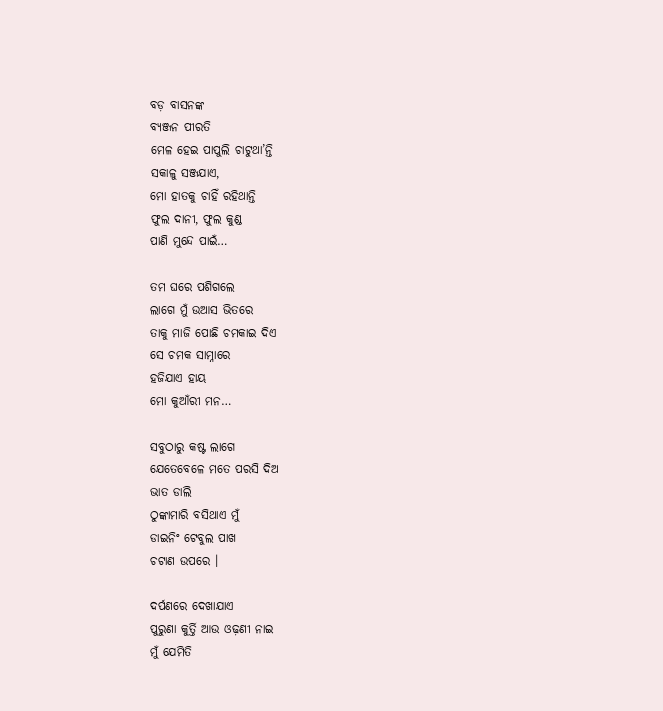ବଡ଼ ବାସନଙ୍କ
ବ୍ୟଞ୍ଜନ ପୀରତି
ମେଳ ହେଇ ପାପୁଲି ଚାଟୁଥା’ନ୍ତି
ସକାଳୁ ସଞ୍ଜଯାଏ,
ମୋ ହାତକୁ ଚାହିଁ ରହିଥାନ୍ତି
ଫୁଲ ଦାନୀ, ଫୁଲ କୁଣ୍ଡ
ପାଣି ମୁନ୍ଦେ ପାଇଁ…

ତମ ଘରେ ପଶିଗଲେ
ଲାଗେ ମୁଁ ଉଆସ ଭିତରେ
ତାକୁ ମାଜି ପୋଛି ଚମକାଇ ଦିଏ
ସେ ଚମକ ସାମ୍ନାରେ
ହଜିଯାଏ ହାୟ
ମୋ କୁଆଁରୀ ମନ…

ସବୁଠାରୁ କଷ୍ଟ ଲାଗେ
ଯେତେବେଳେ ମତେ ପରସି ଦିଅ
ଭାତ ଡାଲି
ଠୁଙ୍କାମାରି ବସିଥାଏ ମୁଁ
ଡାଇନିଂ ଟେବୁଲ ପାଖ
ଚଟାଣ ଉପରେ ।

ଦର୍ପଣରେ ଦେଖାଯାଏ
ପୁରୁଣା କୁର୍ତ୍ତି ଆଉ ଓଢ଼ଣୀ ନାଇ
ମୁଁ ଯେମିତି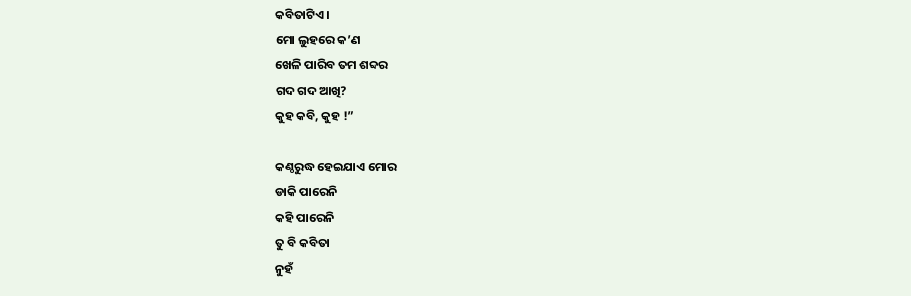କବିତାଟିଏ ।
ମୋ ଲୁହରେ କ’ଣ
ଖେଳି ପାରିବ ତମ ଶବ୍ଦର
ଗଦ ଗଦ ଆଖି?
କୁହ କବି, କୁହ !”

କଣ୍ଠରୁଦ୍ଧ ହେଇଯାଏ ମୋର
ଡାକି ପାରେନି
କହି ପାରେନି
ତୁ ବି କବିତା
ନୁହଁ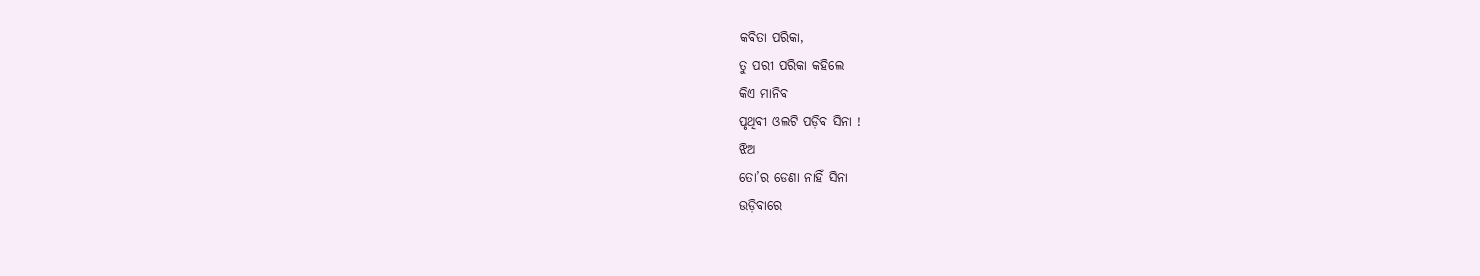କବିତା ପରିକା,
ତୁ ପରୀ ପରିକା କହିଲେ
କିଏ ମାନିବ
ପୃଥିବୀ ଓଲଟି ପଡ଼ିବ ସିନା !
ଝିଅ
ତୋ’ର ଡେଣା ନାହିଁ ସିନା
ଉଡ଼ିବାରେ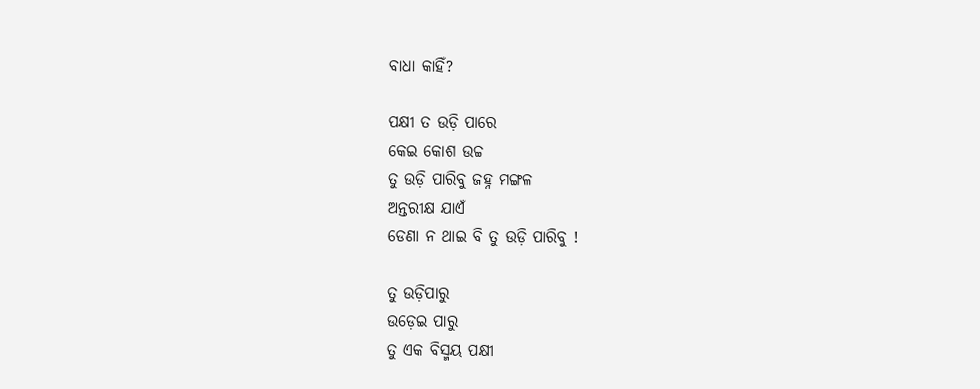ବାଧା କାହିଁ?

ପକ୍ଷୀ ତ ଉଡ଼ି ପାରେ
କେଇ କୋଶ ଉଚ୍ଚ
ତୁ ଉଡ଼ି ପାରିବୁ ଜହ୍ନ ମଙ୍ଗଳ
ଅନ୍ତରୀକ୍ଷ ଯାଏଁ
ଡେଣା ନ ଥାଇ ବି ତୁ ଉଡ଼ି ପାରିବୁ !

ତୁ ଉଡ଼ିପାରୁ
ଉଡ଼େଇ ପାରୁ
ତୁ ଏକ ବିସ୍ମୟ ପକ୍ଷୀ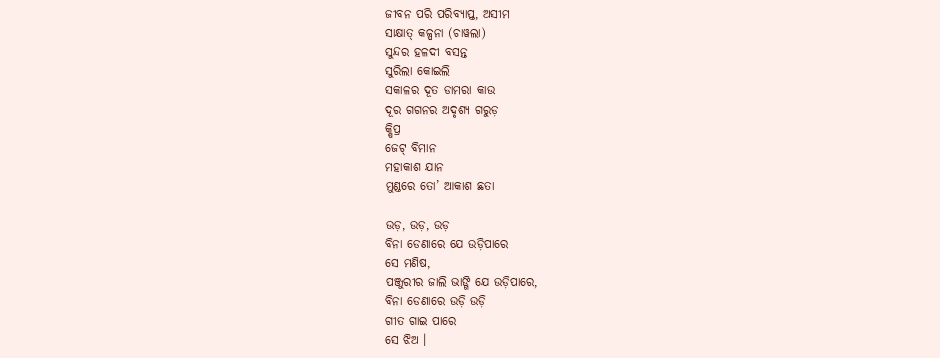ଜୀବନ ପରି ପରିବ୍ୟାପ୍ତ, ଅସୀମ
ସାକ୍ଷାତ୍ କଳ୍ପନା (ଚାୱଲା)
ସୁନ୍ଦର ହଳଦୀ ବସନ୍ତ
ସୁରିଲା କୋଇଲି
ସକାଳର ଦୂତ ଡାମରା କାଉ
ଦୂର ଗଗନର ଅଦୃଶ୍ୟ ଗରୁଡ଼
କ୍ଷିପ୍ର
ଜେଟ୍ ବିମାନ
ମହାକାଶ ଯାନ
ମୁଣ୍ଡରେ ତୋ’ ଆକାଶ ଛତା

ଉଡ଼, ଉଡ଼, ଉଡ଼
ବିନା ଡେଣାରେ ଯେ ଉଡ଼ିପାରେ
ସେ ମଣିଷ,
ପଞ୍ଜୁରୀର ଜାଲି ଭାଙ୍ଗି ଯେ ଉଡ଼ିପାରେ,
ବିନା ଡେଣାରେ ଉଡ଼ି ଉଡ଼ି
ଗୀତ ଗାଇ ପାରେ
ସେ ଝିଅ ।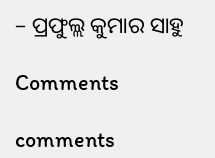– ପ୍ରଫୁଲ୍ଲ କୁମାର ସାହୁ

Comments

comments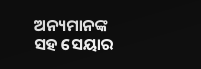ଅନ୍ୟମାନଙ୍କ ସହ ସେୟାର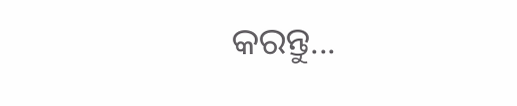କରନ୍ତୁ...